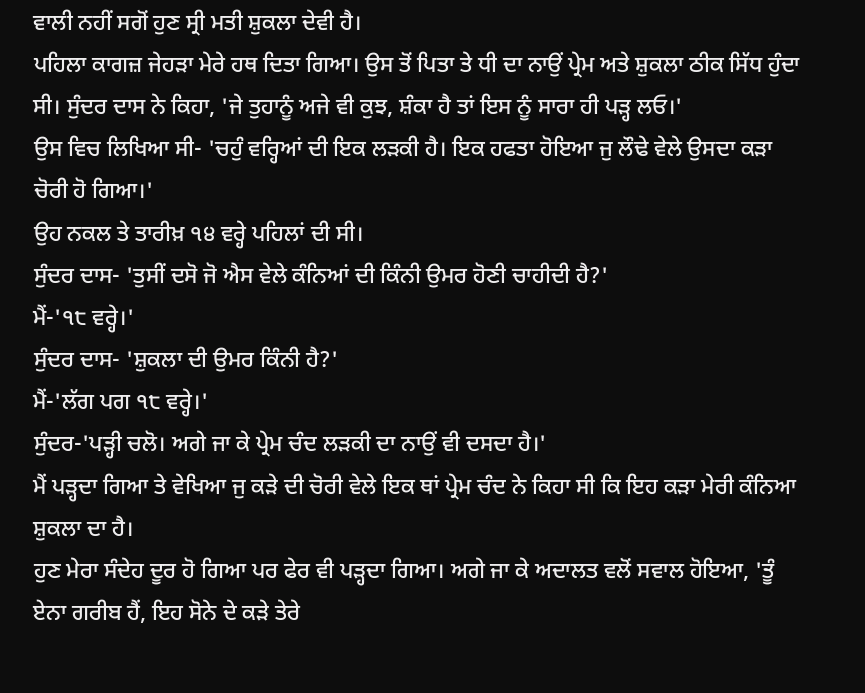ਵਾਲੀ ਨਹੀਂ ਸਗੋਂ ਹੁਣ ਸ੍ਰੀ ਮਤੀ ਸ਼ੁਕਲਾ ਦੇਵੀ ਹੈ।
ਪਹਿਲਾ ਕਾਗਜ਼ ਜੇਹੜਾ ਮੇਰੇ ਹਥ ਦਿਤਾ ਗਿਆ। ਉਸ ਤੋਂ ਪਿਤਾ ਤੇ ਧੀ ਦਾ ਨਾਉਂ ਪ੍ਰੇਮ ਅਤੇ ਸ਼ੁਕਲਾ ਠੀਕ ਸਿੱਧ ਹੁੰਦਾ ਸੀ। ਸੁੰਦਰ ਦਾਸ ਨੇ ਕਿਹਾ, 'ਜੇ ਤੁਹਾਨੂੰ ਅਜੇ ਵੀ ਕੁਝ, ਸ਼ੰਕਾ ਹੈ ਤਾਂ ਇਸ ਨੂੰ ਸਾਰਾ ਹੀ ਪੜ੍ਹ ਲਓ।'
ਉਸ ਵਿਚ ਲਿਖਿਆ ਸੀ- 'ਚਹੁੰ ਵਰ੍ਹਿਆਂ ਦੀ ਇਕ ਲੜਕੀ ਹੈ। ਇਕ ਹਫਤਾ ਹੋਇਆ ਜੁ ਲੌਢੇ ਵੇਲੇ ਉਸਦਾ ਕੜਾ ਚੋਰੀ ਹੋ ਗਿਆ।'
ਉਹ ਨਕਲ ਤੇ ਤਾਰੀਖ਼ ੧੪ ਵਰ੍ਹੇ ਪਹਿਲਾਂ ਦੀ ਸੀ।
ਸੁੰਦਰ ਦਾਸ- 'ਤੁਸੀਂ ਦਸੋ ਜੋ ਐਸ ਵੇਲੇ ਕੰਨਿਆਂ ਦੀ ਕਿੰਨੀ ਉਮਰ ਹੋਣੀ ਚਾਹੀਦੀ ਹੈ?'
ਮੈਂ-'੧੮ ਵਰ੍ਹੇ।'
ਸੁੰਦਰ ਦਾਸ- 'ਸ਼ੁਕਲਾ ਦੀ ਉਮਰ ਕਿੰਨੀ ਹੈ?'
ਮੈਂ-'ਲੱਗ ਪਗ ੧੮ ਵਰ੍ਹੇ।'
ਸੁੰਦਰ-'ਪੜ੍ਹੀ ਚਲੋ। ਅਗੇ ਜਾ ਕੇ ਪ੍ਰੇਮ ਚੰਦ ਲੜਕੀ ਦਾ ਨਾਉਂ ਵੀ ਦਸਦਾ ਹੈ।'
ਮੈਂ ਪੜ੍ਹਦਾ ਗਿਆ ਤੇ ਵੇਖਿਆ ਜੁ ਕੜੇ ਦੀ ਚੋਰੀ ਵੇਲੇ ਇਕ ਥਾਂ ਪ੍ਰੇਮ ਚੰਦ ਨੇ ਕਿਹਾ ਸੀ ਕਿ ਇਹ ਕੜਾ ਮੇਰੀ ਕੰਨਿਆ ਸ਼ੁਕਲਾ ਦਾ ਹੈ।
ਹੁਣ ਮੇਰਾ ਸੰਦੇਹ ਦੂਰ ਹੋ ਗਿਆ ਪਰ ਫੇਰ ਵੀ ਪੜ੍ਹਦਾ ਗਿਆ। ਅਗੇ ਜਾ ਕੇ ਅਦਾਲਤ ਵਲੋਂ ਸਵਾਲ ਹੋਇਆ, 'ਤੂੰ ਏਨਾ ਗਰੀਬ ਹੈਂ, ਇਹ ਸੋਨੇ ਦੇ ਕੜੇ ਤੇਰੇ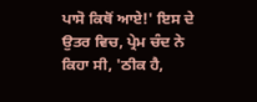ਪਾਸੋ ਕਿਥੋਂ ਆਏ!' ਇਸ ਦੇ ਉਤਰ ਵਿਚ, ਪ੍ਰੇਮ ਚੰਦ ਨੇ ਕਿਹਾ ਸੀ, 'ਠੀਕ ਹੈ,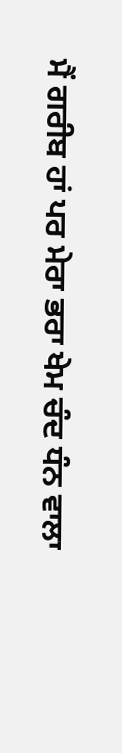ਮੈਂ ਗਰੀਬ ਹਾਂ ਪਰ ਮੇਰਾ ਭਰਾ ਖੇਮ ਚੰਦ ਧੰਨ ਵਾਲਾ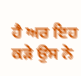ਹੈ ਅਰ ਇਹ ਕੜੇ ਉਸ ਨੇ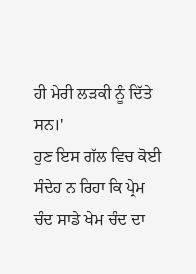ਹੀ ਮੇਰੀ ਲੜਕੀ ਨੂੰ ਦਿੱਤੇ ਸਨ।'
ਹੁਣ ਇਸ ਗੱਲ ਵਿਚ ਕੋਈ ਸੰਦੇਹ ਨ ਰਿਹਾ ਕਿ ਪ੍ਰੇਮ ਚੰਦ ਸਾਡੇ ਖੇਮ ਚੰਦ ਦਾ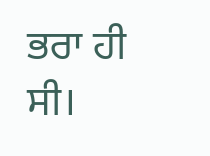ਭਰਾ ਹੀ ਸੀ।